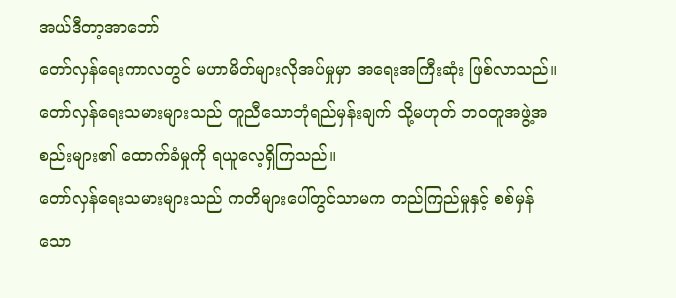အယ်ဒီတာ့အာဘော်
တော်လှန်ရေးကာလတွင် မဟာမိတ်များလိုအပ်မှုမှာ အရေးအကြီးဆုံး ဖြစ်လာသည်။ တော်လှန်ရေးသမားများသည် တူညီသောဘုံရည်မှန်းချက် သို့မဟုတ် ဘဝတူအဖွဲ့အစည်းများ၏ ထောက်ခံမှုကို ရယူလေ့ရှိကြသည်။
တော်လှန်ရေးသမားများသည် ကတိများပေါ်တွင်သာမက တည်ကြည်မှုနှင့် စစ်မှန်သော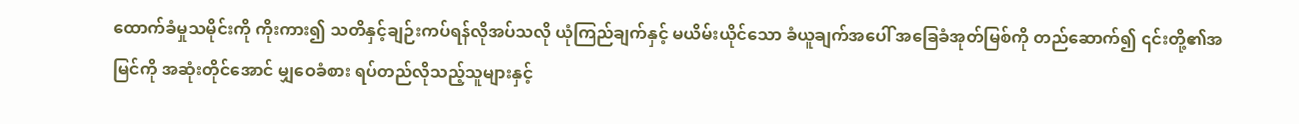ထောက်ခံမှုသမိုင်းကို ကိုးကား၍ သတိနှင့်ချဉ်းကပ်ရန်လိုအပ်သလို ယုံကြည်ချက်နှင့် မယိမ်းယိုင်သော ခံယူချက်အပေါ် အခြေခံအုတ်မြစ်ကို တည်ဆောက်၍ ၎င်းတို့၏အမြင်ကို အဆုံးတိုင်အောင် မျှဝေခံစား ရပ်တည်လိုသည့်သူများနှင့်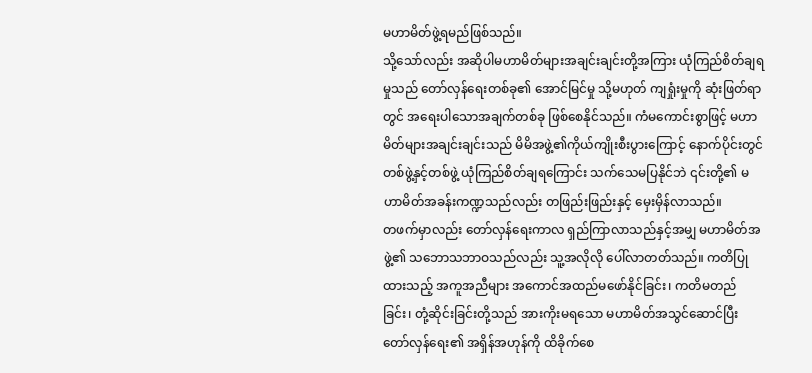မဟာမိတ်ဖွဲ့ရမည်ဖြစ်သည်။
သို့သော်လည်း အဆိုပါမဟာမိတ်များအချင်းချင်းတို့အကြား ယုံကြည်စိတ်ချရမှုသည် တော်လှန်ရေးတစ်ခု၏ အောင်မြင်မှု သို့မဟုတ် ကျရှုံးမှုကို ဆုံးဖြတ်ရာတွင် အရေးပါသောအချက်တစ်ခု ဖြစ်စေနိုင်သည်။ ကံမကောင်းစွာဖြင့် မဟာမိတ်များအချင်းချင်းသည် မိမိအဖွဲ့၏ကိုယ်ကျိုးစီးပွားကြောင့် နောက်ပိုင်းတွင် တစ်ဖွဲ့နှင့်တစ်ဖွဲ့ ယုံကြည်စိတ်ချရကြောင်း သက်သေမပြနိုင်ဘဲ ၎င်းတို့၏ မဟာမိတ်အခန်းကဏ္ဍသည်လည်း တဖြည်းဖြည်းနှင့် မှေးမှိန်လာသည်။
တဖက်မှာလည်း တော်လှန်ရေးကာလ ရှည်ကြာလာသည်နှင့်အမျှ မဟာမိတ်အဖွဲ့၏ သဘောသဘာဝသည်လည်း သူ့အလိုလို ပေါ်လာတတ်သည်။ ကတိပြုထားသည့် အကူအညီများ အကောင်အထည်မဖော်နိုင်ခြင်း၊ ကတိမတည်ခြင်း၊ တုံ့ဆိုင်းခြင်းတို့သည် အားကိုးမရသော မဟာမိတ်အသွင်ဆောင်ပြီး တော်လှန်ရေး၏ အရှိန်အဟုန်ကို ထိခိုက်စေ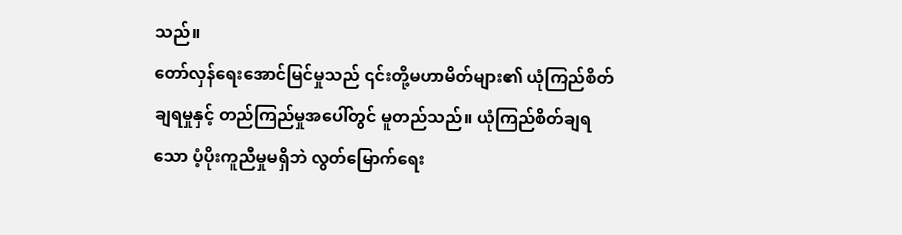သည်။
တော်လှန်ရေးအောင်မြင်မှုသည် ၎င်းတို့မဟာမိတ်များ၏ ယုံကြည်စိတ်ချရမှုနှင့် တည်ကြည်မှုအပေါ်တွင် မူတည်သည်။ ယုံကြည်စိတ်ချရသော ပံ့ပိုးကူညီမှုမရှိဘဲ လွတ်မြောက်ရေး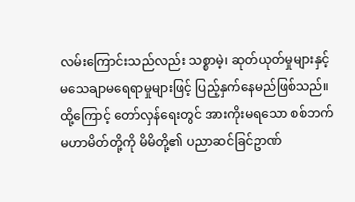လမ်းကြောင်းသည်လည်း သစ္စာမဲ့၊ ဆုတ်ယုတ်မှုများနှင့် မသေချာမရေရာမှုများဖြင့် ပြည့်နှက်နေမည်ဖြစ်သည်။ ထို့ကြောင့် တော်လှန်ရေးတွင် အားကိုးမရသော စစ်ဘက်မဟာမိတ်တို့ကို မိမိတို့၏ ပညာဆင်ခြင်ဥာဏ်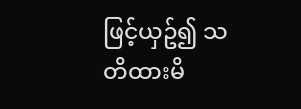ဖြင့်ယှဥ်၍ သတိထားမိ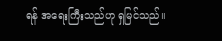ရန် အရေးကြီးသည်ဟု ရှမြင်သည်။